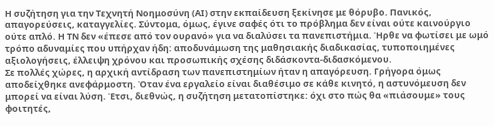Η συζήτηση για την Τεχνητή Νοημοσύνη (ΑΙ) στην εκπαίδευση ξεκίνησε με θόρυβο. Πανικός, απαγορεύσεις, καταγγελίες. Σύντομα, όμως, έγινε σαφές ότι το πρόβλημα δεν είναι ούτε καινούργιο ούτε απλό. Η ΤΝ δεν «έπεσε από τον ουρανό» για να διαλύσει τα πανεπιστήμια. Ήρθε να φωτίσει με ωμό τρόπο αδυναμίες που υπήρχαν ήδη: αποδυνάμωση της μαθησιακής διαδικασίας, τυποποιημένες αξιολογήσεις, έλλειψη χρόνου και προσωπικής σχέσης διδάσκοντα-διδασκόμενου.
Σε πολλές χώρες, η αρχική αντίδραση των πανεπιστημίων ήταν η απαγόρευση. Γρήγορα όμως αποδείχθηκε ανεφάρμοστη. Όταν ένα εργαλείο είναι διαθέσιμο σε κάθε κινητό, η αστυνόμευση δεν μπορεί να είναι λύση. Έτσι, διεθνώς, η συζήτηση μετατοπίστηκε: όχι στο πώς θα «πιάσουμε» τους φοιτητές,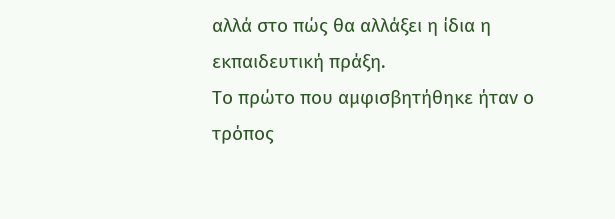αλλά στο πώς θα αλλάξει η ίδια η εκπαιδευτική πράξη.
Το πρώτο που αμφισβητήθηκε ήταν ο τρόπος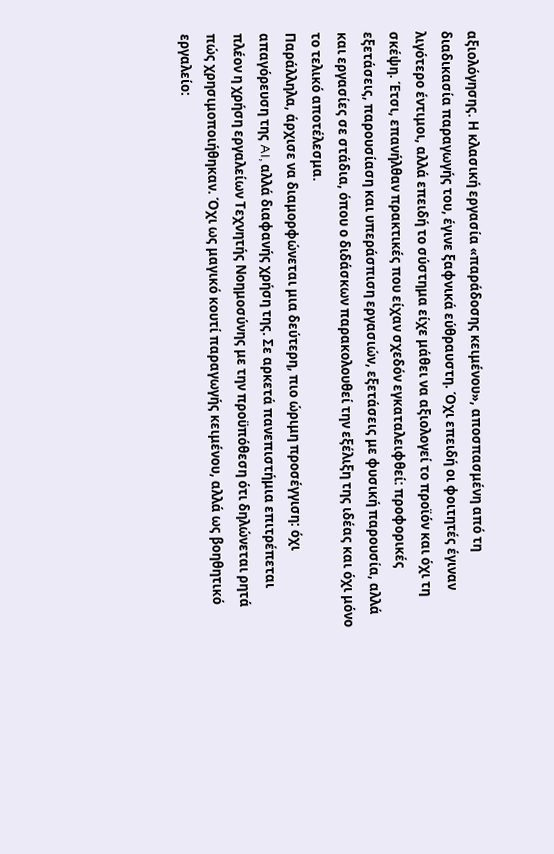αξιολόγησης. Η κλασική εργασία «παράδοσης κειμένου», αποσπασμένη από τη διαδικασία παραγωγής του, έγινε ξαφνικά εύθραυστη. Όχι επειδή οι φοιτητές έγιναν λιγότερο έντιμοι, αλλά επειδή το σύστημα είχε μάθει να αξιολογεί το προϊόν και όχι τη σκέψη. Έτσι, επανήλθαν πρακτικές που είχαν σχεδόν εγκαταλειφθεί: προφορικές εξετάσεις, παρουσίαση και υπεράσπιση εργασιών, εξετάσεις με φυσική παρουσία, αλλά και εργασίες σε στάδια, όπου ο διδάσκων παρακολουθεί την εξέλιξη της ιδέας και όχι μόνο το τελικό αποτέλεσμα.
Παράλληλα, άρχισε να διαμορφώνεται μια δεύτερη, πιο ώριμη προσέγγιση: όχι απαγόρευση της AI, αλλά διαφανής χρήση της. Σε αρκετά πανεπιστήμια επιτρέπεται πλέον η χρήση εργαλείων Τεχνητής Νοημοσύνης με την προϋπόθεση ότι δηλώνεται ρητά πώς χρησιμοποιήθηκαν. Όχι ως μαγικό κουτί παραγωγής κειμένου, αλλά ως βοηθητικό εργαλείο: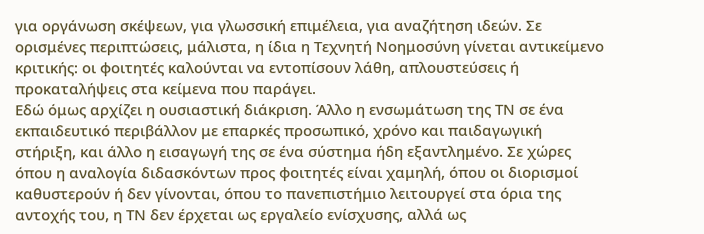για οργάνωση σκέψεων, για γλωσσική επιμέλεια, για αναζήτηση ιδεών. Σε ορισμένες περιπτώσεις, μάλιστα, η ίδια η Τεχνητή Νοημοσύνη γίνεται αντικείμενο κριτικής: οι φοιτητές καλούνται να εντοπίσουν λάθη, απλουστεύσεις ή προκαταλήψεις στα κείμενα που παράγει.
Εδώ όμως αρχίζει η ουσιαστική διάκριση. Άλλο η ενσωμάτωση της ΤΝ σε ένα εκπαιδευτικό περιβάλλον με επαρκές προσωπικό, χρόνο και παιδαγωγική στήριξη, και άλλο η εισαγωγή της σε ένα σύστημα ήδη εξαντλημένο. Σε χώρες όπου η αναλογία διδασκόντων προς φοιτητές είναι χαμηλή, όπου οι διορισμοί καθυστερούν ή δεν γίνονται, όπου το πανεπιστήμιο λειτουργεί στα όρια της αντοχής του, η ΤΝ δεν έρχεται ως εργαλείο ενίσχυσης, αλλά ως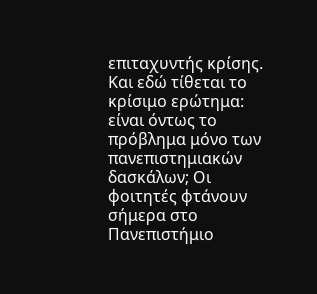επιταχυντής κρίσης.
Και εδώ τίθεται το κρίσιμο ερώτημα: είναι όντως το πρόβλημα μόνο των πανεπιστημιακών δασκάλων; Οι φοιτητές φτάνουν σήμερα στο Πανεπιστήμιο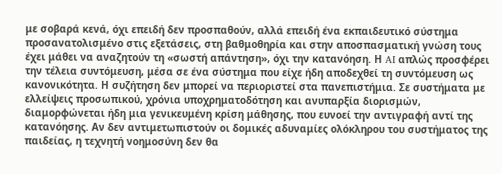με σοβαρά κενά, όχι επειδή δεν προσπαθούν, αλλά επειδή ένα εκπαιδευτικό σύστημα προσανατολισμένο στις εξετάσεις, στη βαθμοθηρία και στην αποσπασματική γνώση τους έχει μάθει να αναζητούν τη «σωστή απάντηση», όχι την κατανόηση. Η AI απλώς προσφέρει την τέλεια συντόμευση, μέσα σε ένα σύστημα που είχε ήδη αποδεχθεί τη συντόμευση ως κανονικότητα. Η συζήτηση δεν μπορεί να περιοριστεί στα πανεπιστήμια. Σε συστήματα με ελλείψεις προσωπικού, χρόνια υποχρηματοδότηση και ανυπαρξία διορισμών, διαμορφώνεται ήδη μια γενικευμένη κρίση μάθησης, που ευνοεί την αντιγραφή αντί της κατανόησης. Αν δεν αντιμετωπιστούν οι δομικές αδυναμίες ολόκληρου του συστήματος της παιδείας, η τεχνητή νοημοσύνη δεν θα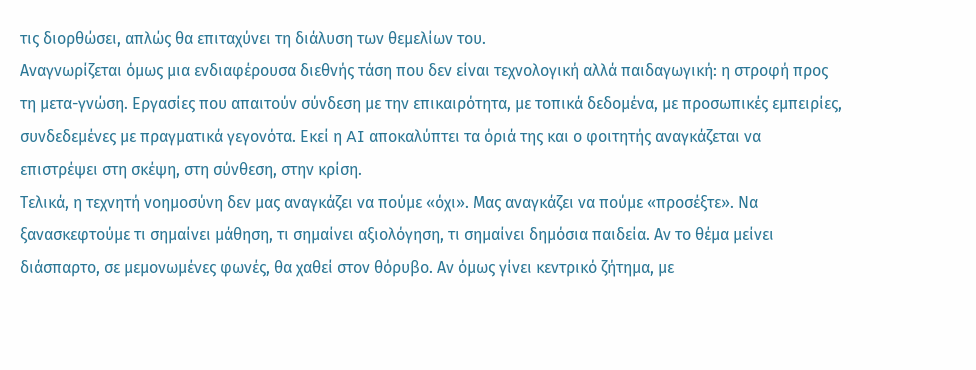τις διορθώσει, απλώς θα επιταχύνει τη διάλυση των θεμελίων του.
Αναγνωρίζεται όμως μια ενδιαφέρουσα διεθνής τάση που δεν είναι τεχνολογική αλλά παιδαγωγική: η στροφή προς τη μετα-γνώση. Εργασίες που απαιτούν σύνδεση με την επικαιρότητα, με τοπικά δεδομένα, με προσωπικές εμπειρίες, συνδεδεμένες με πραγματικά γεγονότα. Εκεί η AI αποκαλύπτει τα όριά της και ο φοιτητής αναγκάζεται να επιστρέψει στη σκέψη, στη σύνθεση, στην κρίση.
Τελικά, η τεχνητή νοημοσύνη δεν μας αναγκάζει να πούμε «όχι». Μας αναγκάζει να πούμε «προσέξτε». Να ξανασκεφτούμε τι σημαίνει μάθηση, τι σημαίνει αξιολόγηση, τι σημαίνει δημόσια παιδεία. Αν το θέμα μείνει διάσπαρτο, σε μεμονωμένες φωνές, θα χαθεί στον θόρυβο. Αν όμως γίνει κεντρικό ζήτημα, με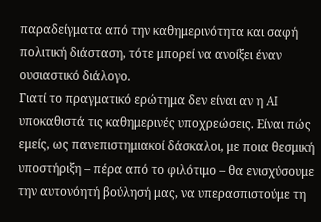παραδείγματα από την καθημερινότητα και σαφή πολιτική διάσταση, τότε μπορεί να ανοίξει έναν ουσιαστικό διάλογο.
Γιατί το πραγματικό ερώτημα δεν είναι αν η AI υποκαθιστά τις καθημερινές υποχρεώσεις. Είναι πώς εμείς, ως πανεπιστημιακοί δάσκαλοι, με ποια θεσμική υποστήριξη – πέρα από το φιλότιμο – θα ενισχύσουμε την αυτονόητή βούλησή μας, να υπερασπιστούμε τη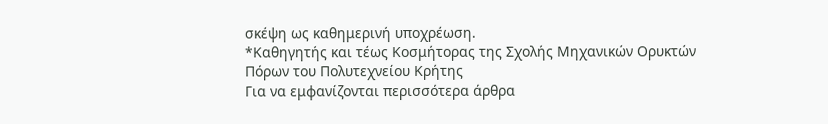σκέψη ως καθημερινή υποχρέωση.
*Καθηγητής και τέως Κοσμήτορας της Σχολής Μηχανικών Ορυκτών Πόρων του Πολυτεχνείου Κρήτης
Για να εμφανίζονται περισσότερα άρθρα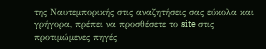της Ναυτεμπορικής στις αναζητήσεις σας εύκολα και γρήγορα, πρέπει να προσθέσετε το site στις προτιμώμενες πηγές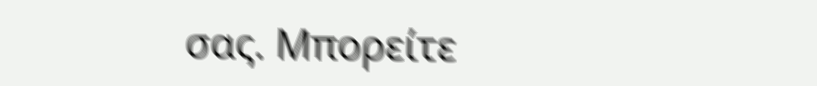σας. Μπορείτε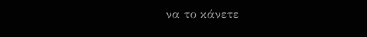να το κάνετε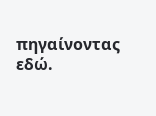πηγαίνοντας εδώ.